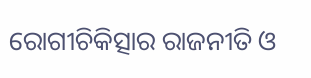ରୋଗୀଚିକିତ୍ସାର ରାଜନୀତି ଓ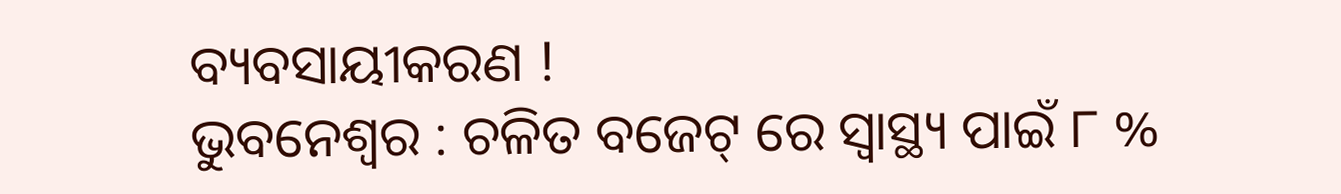ବ୍ୟବସାୟୀକରଣ !
ଭୁବନେଶ୍ବର : ଚଳିତ ବଜେଟ୍ ରେ ସ୍ବାସ୍ଥ୍ୟ ପାଇଁ ୮ %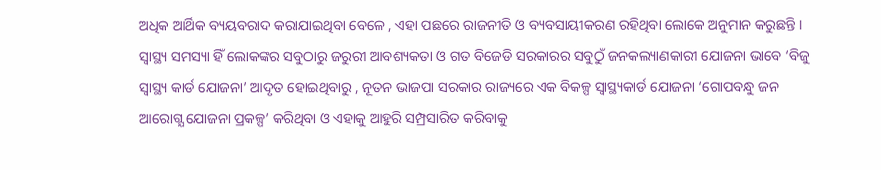ଅଧିକ ଆର୍ଥିକ ବ୍ୟୟବରାଦ କରାଯାଇଥିବା ବେଳେ , ଏହା ପଛରେ ରାଜନୀତି ଓ ବ୍ୟବସାୟୀକରଣ ରହିଥିବା ଲୋକେ ଅନୁମାନ କରୁଛନ୍ତି । ସ୍ବାସ୍ଥ୍ୟ ସମସ୍ୟା ହିଁ ଲୋକଙ୍କର ସବୁଠାରୁ ଜରୁରୀ ଆବଶ୍ୟକତା ଓ ଗତ ବିଜେଡି ସରକାରର ସବୁଠୁଁ ଜନକଲ୍ୟାଣକାରୀ ଯୋଜନା ଭାବେ ‘ବିଜୁ ସ୍ବାସ୍ଥ୍ୟ କାର୍ଡ ଯୋଜନା’ ଆଦୃତ ହୋଇଥିବାରୁ , ନୂତନ ଭାଜପା ସରକାର ରାଜ୍ୟରେ ଏକ ବିକଳ୍ପ ସ୍ବାସ୍ଥ୍ୟକାର୍ଡ ଯୋଜନା ‘ଗୋପବନ୍ଧୁ ଜନ ଆରୋଗ୍ଯ ଯୋଜନା ପ୍ରକଳ୍ପ’ କରିଥିବା ଓ ଏହାକୁ ଆହୁରି ସମ୍ପ୍ରସାରିତ କରିବାକୁ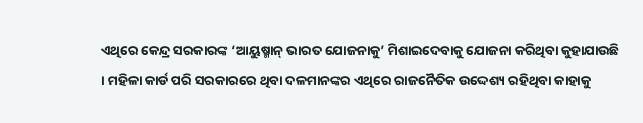ଏଥିରେ କେନ୍ଦ୍ର ସରକାରଙ୍କ ‘ଆୟୁଷ୍ମାନ୍ ଭାରତ ଯୋଜନାକୁ’ ମିଶାଇଦେବାକୁ ଯୋଜନା କରିଥିବା କୁହାଯାଉଛି । ମହିଳା କାର୍ଡ ପରି ସରକାରରେ ଥିବା ଦଳମାନଙ୍କର ଏଥିରେ ରାଜନୈତିକ ଉଦ୍ଦେଶ୍ୟ ରହିଥିବା କାହାକୁ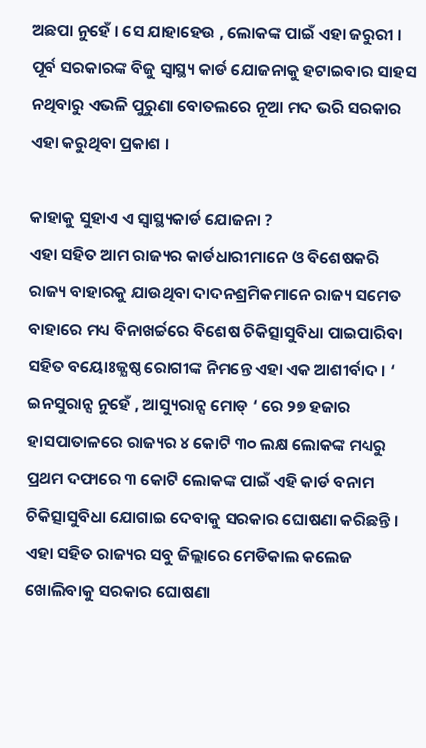ଅଛପା ନୁହେଁ । ସେ ଯାହାହେଉ , ଲୋକଙ୍କ ପାଇଁ ଏହା ଜରୁରୀ । ପୂର୍ବ ସରକାରଙ୍କ ବିଜୁ ସ୍ବାସ୍ଥ୍ୟ କାର୍ଡ ଯୋଜନାକୁ ହଟାଇବାର ସାହସ ନଥିବାରୁ ଏଭଳି ପୁରୁଣା ବୋତଲରେ ନୂଆ ମଦ ଭରି ସରକାର ଏହା କରୁଥିବା ପ୍ରକାଶ ।

କାହାକୁ ସୁହାଏ ଏ ସ୍ବାସ୍ଥ୍ୟକାର୍ଡ ଯୋଜନା ?
ଏହା ସହିତ ଆମ ରାଜ୍ୟର କାର୍ଡଧାରୀମାନେ ଓ ବିଶେଷକରି ରାଜ୍ୟ ବାହାରକୁ ଯାଉଥିବା ଦାଦନଶ୍ରମିକମାନେ ରାଜ୍ୟ ସମେତ ବାହାରେ ମଧ୍ୟ ବିନାଖର୍ଚ୍ଚରେ ବିଶେଷ ଚିକିତ୍ସାସୁବିଧା ପାଇପାରିବା ସହିତ ବୟୋଃଜ୍ଯଷ୍ଠ ରୋଗୀଙ୍କ ନିମନ୍ତେ ଏହା ଏକ ଆଶୀର୍ବାଦ । ‘ ଇନସୁରାନ୍ସ ନୁହେଁ , ଆସ୍ୟୁରାନ୍ସ ମୋଡ୍ ‘ ରେ ୨୭ ହଜାର ହାସପାତାଳରେ ରାଜ୍ୟର ୪ କୋଟି ୩୦ ଲକ୍ଷ ଲୋକଙ୍କ ମଧ୍ୟରୁ ପ୍ରଥମ ଦଫାରେ ୩ କୋଟି ଲୋକଙ୍କ ପାଇଁ ଏହି କାର୍ଡ ବନାମ ଚିକିତ୍ସାସୁବିଧା ଯୋଗାଇ ଦେବାକୁ ସରକାର ଘୋଷଣା କରିଛନ୍ତି । ଏହା ସହିତ ରାଜ୍ୟର ସବୁ ଜିଲ୍ଲାରେ ମେଡିକାଲ କଲେଜ ଖୋଲିବାକୁ ସରକାର ଘୋଷଣା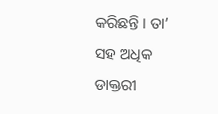କରିଛନ୍ତି । ତା’ ସହ ଅଧିକ ଡାକ୍ତରୀ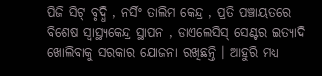ପିଜି ସିଟ୍ ବୃଦ୍ଧି , ନର୍ସିଂ ତାଲିମ କେନ୍ଦ୍ର , ପ୍ରତି ପଞ୍ଚାୟତରେ ବିଶେଷ ସ୍ବାସ୍ଥ୍ୟକେନ୍ଦ୍ର ସ୍ଥାପନ , ଡାଏଲେସିସ୍ ସେଣ୍ଟର ଇତ୍ୟାଦି ଖୋଲିବାକୁ ସରକାର ଯୋଜନା ରଖିଛନ୍ତି । ଆହୁରି ମଧ୍ୟ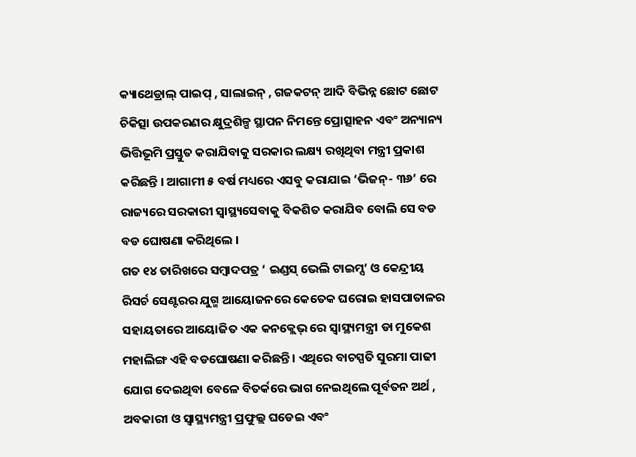କ୍ୟାଥେଡ୍ରାଲ୍ ପାଇପ୍ , ସାଲାଇନ୍ , ଗଜକଟନ୍ ଆଦି ବିଭିନ୍ନ ଛୋଟ ଛୋଟ ଚିକିତ୍ସା ଉପକରଣର କ୍ଷୁଦ୍ରଶିଳ୍ପ ସ୍ଥାପନ ନିମନ୍ତେ ପ୍ରୋତ୍ସାହନ ଏବଂ ଅନ୍ୟାନ୍ୟ ଭିତ୍ତିଭୂମି ପ୍ରସ୍ତୁତ କରାଯିବାକୁ ସରକାର ଲକ୍ଷ୍ୟ ରଖିଥିବା ମନ୍ତ୍ରୀ ପ୍ରକାଶ କରିଛନ୍ତି । ଆଗାମୀ ୫ ବର୍ଷ ମଧ୍ୟରେ ଏସବୁ କରାଯାଇ ‘ଭିଜନ୍- ୩୬’ ରେ ରାଜ୍ୟରେ ସରକାରୀ ସ୍ୱାସ୍ଥ୍ୟସେବାକୁ ବିକଶିତ କରାଯିବ ବୋଲି ସେ ବଡ ବଡ ଘୋଷଣା କରିଥିଲେ ।
ଗତ ୧୪ ତାରିଖରେ ସମ୍ବାଦପତ୍ର ‘ ଇଣ୍ଡସ୍ ଭେଲି ଟାଇମ୍ସ’ ଓ କେନ୍ଦ୍ରୀୟ ରିସର୍ଚ ସେଣ୍ଟରର ଯୁଗ୍ମ ଆୟୋଜନରେ କେତେକ ଘରୋଇ ହାସପାତାଳର ସହାୟତାରେ ଆୟୋଜିତ ଏକ କନକ୍ଲେଭ୍ ରେ ସ୍ବାସ୍ଥ୍ୟମନ୍ତ୍ରୀ ଡା ମୁକେଶ ମହାଲିଙ୍ଗ ଏହି ବଡଘୋଷଣା କରିଛନ୍ତି । ଏଥିରେ ବାଚସ୍ପତି ସୁରମା ପାଢୀ ଯୋଗ ଦେଇଥିବା ବେଳେ ବିତର୍କରେ ଭାଗ ନେଇଥିଲେ ପୂର୍ବତନ ଅର୍ଥ , ଅବକାରୀ ଓ ସ୍ୱାସ୍ଥ୍ୟମନ୍ତ୍ରୀ ପ୍ରଫୁଲ୍ଲ ଘଡେଇ ଏବଂ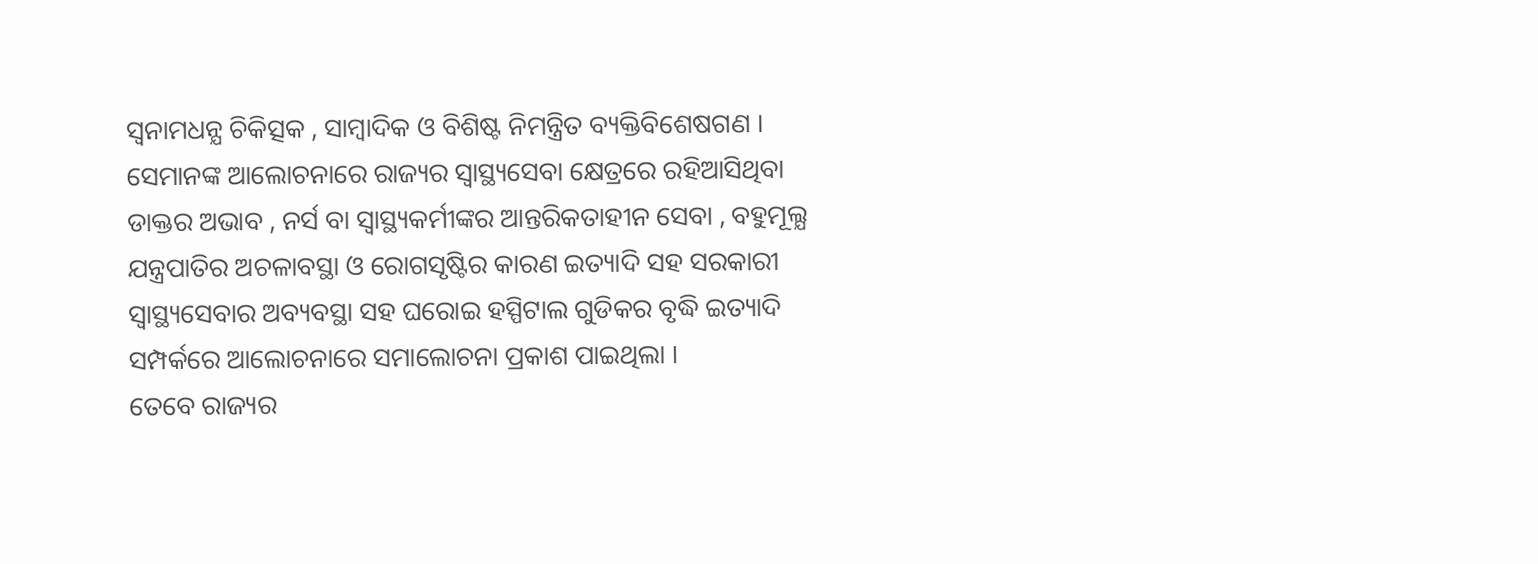ସ୍ବନାମଧନ୍ଯ ଚିକିତ୍ସକ , ସାମ୍ବାଦିକ ଓ ବିଶିଷ୍ଟ ନିମନ୍ତ୍ରିତ ବ୍ୟକ୍ତିବିଶେଷଗଣ । ସେମାନଙ୍କ ଆଲୋଚନାରେ ରାଜ୍ୟର ସ୍ବାସ୍ଥ୍ୟସେବା କ୍ଷେତ୍ରରେ ରହିଆସିଥିବା ଡାକ୍ତର ଅଭାବ , ନର୍ସ ବା ସ୍ବାସ୍ଥ୍ୟକର୍ମୀଙ୍କର ଆନ୍ତରିକତାହୀନ ସେବା , ବହୁମୂଲ୍ଯ ଯନ୍ତ୍ରପାତିର ଅଚଳାବସ୍ଥା ଓ ରୋଗସୃଷ୍ଟିର କାରଣ ଇତ୍ୟାଦି ସହ ସରକାରୀ ସ୍ବାସ୍ଥ୍ୟସେବାର ଅବ୍ୟବସ୍ଥା ସହ ଘରୋଇ ହସ୍ପିଟାଲ ଗୁଡିକର ବୃଦ୍ଧି ଇତ୍ୟାଦି ସମ୍ପର୍କରେ ଆଲୋଚନାରେ ସମାଲୋଚନା ପ୍ରକାଶ ପାଇଥିଲା ।
ତେବେ ରାଜ୍ୟର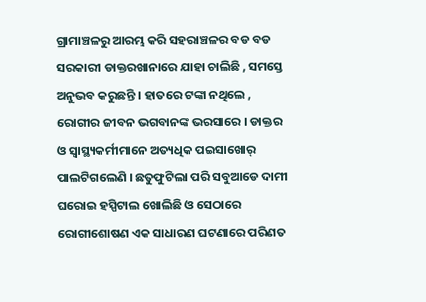ଗ୍ରାମାଞ୍ଚଳରୁ ଆରମ୍ଭ କରି ସହରାଞ୍ଚଳର ବଡ ବଡ ସରକାରୀ ଡାକ୍ତରଖାନାରେ ଯାହା ଚାଲିଛି , ସମସ୍ତେ ଅନୁଭବ କରୁଛନ୍ତି । ହାତରେ ଟଙ୍କା ନଥିଲେ , ରୋଗୀର ଜୀବନ ଭଗବାନଙ୍କ ଭରସାରେ । ଡାକ୍ତର ଓ ସ୍ୱାସ୍ଥ୍ୟକର୍ମୀମାନେ ଅତ୍ୟଧିକ ପଇସାଖୋର୍ ପାଲଟିଗଲେଣି । ଛତୁଫୁଟିଲା ପରି ସବୁଆଡେ ଦାମୀ ଘରୋଇ ହସ୍ପିଟାଲ ଖୋଲିଛି ଓ ସେଠାରେ ରୋଗୀଶୋଷଣ ଏକ ସାଧାରଣ ଘଟଣାରେ ପରିଣତ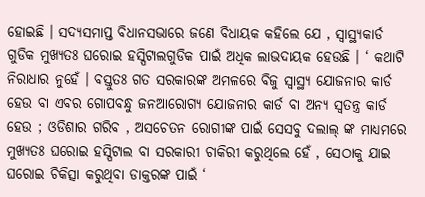ହୋଇଛି । ସଦ୍ୟସମାପ୍ତ ବିଧାନସଭାରେ ଜଣେ ବିଧାୟକ କହିଲେ ଯେ , ସ୍ବାସ୍ଥ୍ୟକାର୍ଡ ଗୁଡିକ ମୁଖ୍ୟତଃ ଘରୋଇ ହସ୍ପିଟାଲଗୁଡିକ ପାଇଁ ଅଧିକ ଲାଭଦାୟକ ହେଉଛି । ‘ କଥାଟି ନିରାଧାର ନୁହେଁ । ବସ୍ତୁତଃ ଗତ ସରକାରଙ୍କ ଅମଳରେ ବିଜୁ ସ୍ବାସ୍ଥ୍ୟ ଯୋଜନାର କାର୍ଡ ହେଉ ବା ଏବର ଗୋପବନ୍ଧୁ ଜନଆରୋଗ୍ୟ ଯୋଜନାର କାର୍ଡ ବା ଅନ୍ୟ ସ୍ବତନ୍ତ୍ର କାର୍ଡ ହେଉ ; ଓଡିଶାର ଗରିବ , ଅସଚେତନ ରୋଗୀଙ୍କ ପାଇଁ ସେସବୁ ଦଲାଲ୍ ଙ୍କ ମାଧ୍ୟମରେ ମୁଖ୍ୟତଃ ଘରୋଇ ହସ୍ପିଟାଲ ବା ସରକାରୀ ଚାକିରୀ କରୁଥିଲେ ହେଁ , ସେଠାକୁ ଯାଇ ଘରୋଇ ଚିକିତ୍ସା କରୁଥିବା ଡାକ୍ତରଙ୍କ ପାଇଁ ‘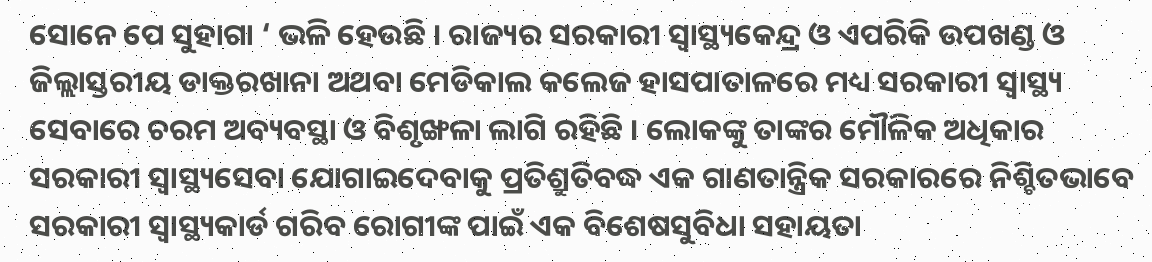ସୋନେ ପେ ସୁହାଗା ‘ ଭଳି ହେଉଛି । ରାଜ୍ୟର ସରକାରୀ ସ୍ବାସ୍ଥ୍ୟକେନ୍ଦ୍ର ଓ ଏପରିକି ଉପଖଣ୍ଡ ଓ ଜିଲ୍ଲାସ୍ତରୀୟ ଡାକ୍ତରଖାନା ଅଥବା ମେଡିକାଲ କଲେଜ ହାସପାତାଳରେ ମଧ୍ୟ ସରକାରୀ ସ୍ବାସ୍ଥ୍ୟ ସେବାରେ ଚରମ ଅବ୍ୟବସ୍ଥା ଓ ବିଶୃଙ୍ଖଳା ଲାଗି ରହିଛି । ଲୋକଙ୍କୁ ତାଙ୍କର ମୌଳିକ ଅଧିକାର ସରକାରୀ ସ୍ବାସ୍ଥ୍ୟସେବା ଯୋଗାଇଦେବାକୁ ପ୍ରତିଶ୍ରୁତିବଦ୍ଧ ଏକ ଗାଣତାନ୍ତ୍ରିକ ସରକାରରେ ନିଶ୍ଚିତଭାବେ ସରକାରୀ ସ୍ବାସ୍ଥ୍ୟକାର୍ଡ ଗରିବ ରୋଗୀଙ୍କ ପାଇଁ ଏକ ବିଶେଷସୁବିଧା ସହାୟତା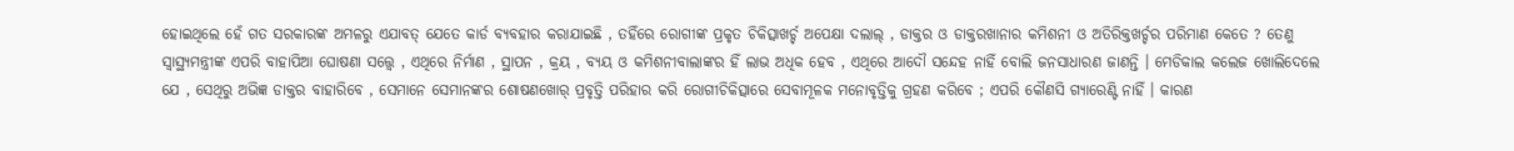ହୋଇଥିଲେ ହେଁ ଗତ ସରକାରଙ୍କ ଅମଳରୁ ଏଯାବତ୍ ଯେତେ କାର୍ଡ ବ୍ୟବହାର କରାଯାଇଛି , ତହିଁରେ ରୋଗୀଙ୍କ ପ୍ରକୃତ ଚିକିତ୍ସାଖର୍ଚ୍ଚ ଅପେକ୍ଷା ଦଲାଲ୍ , ଡାକ୍ତର ଓ ଡାକ୍ତରଖାନାର କମିଶନୀ ଓ ଅତିରିକ୍ତଖର୍ଚ୍ଚର ପରିମାଣ କେତେ ? ତେଣୁ ସ୍ବାସ୍ଥ୍ୟମନ୍ତ୍ରୀଙ୍କ ଏପରି ବାହାପିଆ ଘୋଷଣା ସତ୍ତ୍ୱେ , ଏଥିରେ ନିର୍ମାଣ , ସ୍ଥାପନ , କ୍ରୟ , ବ୍ୟୟ ଓ କମିଶନୀବାଲାଙ୍କର ହିଁ ଲାଭ ଅଧିକ ହେବ , ଏଥିରେ ଆଦୌ ସନ୍ଦେହ ନାହିଁ ବୋଲି ଜନସାଧାରଣ ଜାଣନ୍ତି । ମେଡିକାଲ କଲେଜ ଖୋଲିଦେଲେ ଯେ , ସେଥିରୁ ଅଭିଜ୍ଞ ଡାକ୍ତର ବାହାରିବେ , ସେମାନେ ସେମାନଙ୍କର ଶୋଷଣଖୋର୍ ପ୍ରବୃତ୍ତି ପରିହାର କରି ରୋଗୀଚିକିତ୍ସାରେ ସେବାମୂଳକ ମନୋବୃତ୍ତିକୁ ଗ୍ରହଣ କରିବେ ; ଏପରି କୌଣସି ଗ୍ୟାରେଣ୍ଟି ନାହିଁ । କାରଣ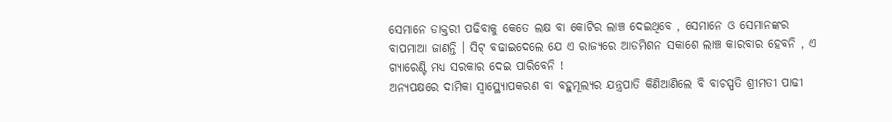ସେମାନେ ଡାକ୍ତରୀ ପଢିବାକୁ କେତେ ଲକ୍ଷ ବା କୋଟିର ଲାଞ୍ଚ ଦେଇଥିବେ , ସେମାନେ ଓ ସେମାନଙ୍କର ବାପମାଆ ଜାଣନ୍ତି । ସିଟ୍ ବଢାଇଦେଲେ ଯେ ଏ ରାଜ୍ୟରେ ଆଡମିଶନ ସକାଶେ ଲାଞ୍ଚ କାରବାର ହେବନି , ଏ ଗ୍ୟାରେଣ୍ଟି ମଧ୍ୟ ସରକାର ଦେଇ ପାରିବେନି !
ଅନ୍ୟପକ୍ଷରେ ଦାମିକା ସ୍ବାସ୍ଥ୍ୟୋପକରଣ ବା ବହୁମୂଲ୍ୟର ଯନ୍ତ୍ରପାତି କିଣିଆଣିଲେ ବି ବାଚସ୍ପତି ଶ୍ରୀମତୀ ପାଢୀ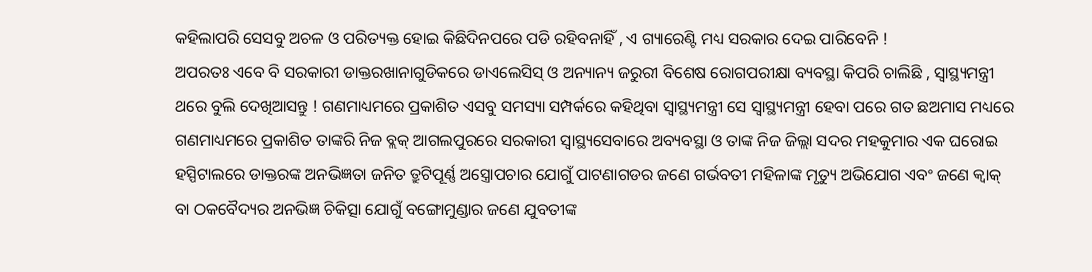କହିଲାପରି ସେସବୁ ଅଚଳ ଓ ପରିତ୍ୟକ୍ତ ହୋଇ କିଛିଦିନପରେ ପଡି ରହିବନାହିଁ , ଏ ଗ୍ୟାରେଣ୍ଟି ମଧ୍ୟ ସରକାର ଦେଇ ପାରିବେନି !
ଅପରତଃ ଏବେ ବି ସରକାରୀ ଡାକ୍ତରଖାନାଗୁଡିକରେ ଡାଏଲେସିସ୍ ଓ ଅନ୍ୟାନ୍ୟ ଜରୁରୀ ବିଶେଷ ରୋଗପରୀକ୍ଷା ବ୍ୟବସ୍ଥା କିପରି ଚାଲିଛି , ସ୍ବାସ୍ଥ୍ୟମନ୍ତ୍ରୀ ଥରେ ବୁଲି ଦେଖିଆସନ୍ତୁ ! ଗଣମାଧ୍ୟମରେ ପ୍ରକାଶିତ ଏସବୁ ସମସ୍ୟା ସମ୍ପର୍କରେ କହିଥିବା ସ୍ବାସ୍ଥ୍ୟମନ୍ତ୍ରୀ ସେ ସ୍ବାସ୍ଥ୍ୟମନ୍ତ୍ରୀ ହେବା ପରେ ଗତ ଛଅମାସ ମଧ୍ୟରେ ଗଣମାଧ୍ୟମରେ ପ୍ରକାଶିତ ତାଙ୍କରି ନିଜ ବ୍ଲକ୍ ଆଗଲପୁରରେ ସରକାରୀ ସ୍ବାସ୍ଥ୍ୟସେବାରେ ଅବ୍ୟବସ୍ଥା ଓ ତାଙ୍କ ନିଜ ଜିଲ୍ଲା ସଦର ମହକୁମାର ଏକ ଘରୋଇ ହସ୍ପିଟାଲରେ ଡାକ୍ତରଙ୍କ ଅନଭିଜ୍ଞତା ଜନିତ ତ୍ରୁଟିପୂର୍ଣ୍ଣ ଅସ୍ତ୍ରୋପଚାର ଯୋଗୁଁ ପାଟଣାଗଡର ଜଣେ ଗର୍ଭବତୀ ମହିଳାଙ୍କ ମୃତ୍ୟୁ ଅଭିଯୋଗ ଏବଂ ଜଣେ କ୍ବାକ୍ ବା ଠକବୈଦ୍ୟର ଅନଭିଜ୍ଞ ଚିକିତ୍ସା ଯୋଗୁଁ ବଙ୍ଗୋମୁଣ୍ଡାର ଜଣେ ଯୁବତୀଙ୍କ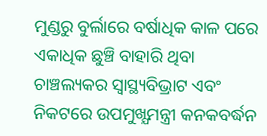ମୁଣ୍ଡରୁ ବୁର୍ଲାରେ ବର୍ଷାଧିକ କାଳ ପରେ ଏକାଧିକ ଛୁଞ୍ଚି ବାହାରି ଥିବା ଚାଞ୍ଚଲ୍ୟକର ସ୍ବାସ୍ଥ୍ୟବିଭ୍ରାଟ ଏବଂ ନିକଟରେ ଉପମୁଖ୍ଯମନ୍ତ୍ରୀ କନକବର୍ଦ୍ଧନ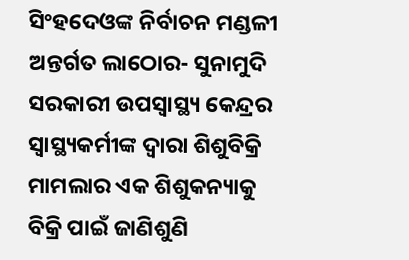ସିଂହଦେଓଙ୍କ ନିର୍ବାଚନ ମଣ୍ଡଳୀ ଅନ୍ତର୍ଗତ ଲାଠୋର- ସୁନାମୁଦି ସରକାରୀ ଉପସ୍ବାସ୍ଥ୍ୟ କେନ୍ଦ୍ରର ସ୍ବାସ୍ଥ୍ୟକର୍ମୀଙ୍କ ଦ୍ବାରା ଶିଶୁବିକ୍ରି ମାମଲାର ଏକ ଶିଶୁକନ୍ୟାକୁ ବିକ୍ରି ପାଇଁ ଜାଣିଶୁଣି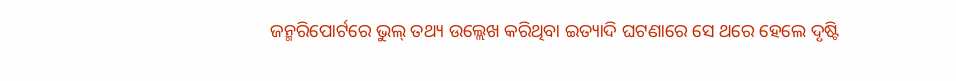ଜନ୍ମରିପୋର୍ଟରେ ଭୁଲ୍ ତଥ୍ୟ ଉଲ୍ଲେଖ କରିଥିବା ଇତ୍ୟାଦି ଘଟଣାରେ ସେ ଥରେ ହେଲେ ଦୃଷ୍ଟି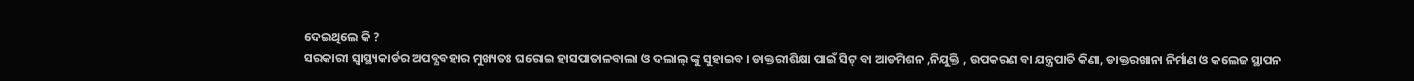ଦେଇଥିଲେ କି ?
ସରକାରୀ ସ୍ବାସ୍ଥ୍ୟକାର୍ଡର ଅପବ୍ଯବହାର ମୁଖ୍ୟତଃ ଘରୋଇ ହାସପାତାଳବାଲା ଓ ଦଲାଲ୍ ଙ୍କୁ ସୁହାଇବ । ଡାକ୍ତରୀଶିକ୍ଷା ପାଇଁ ସିଟ୍ ବା ଆଡମିଶନ ,ନିଯୁକ୍ତି , ଉପକରଣ ବା ଯନ୍ତ୍ରପାତି କିଣା, ଡାକ୍ତରଖାନା ନିର୍ମାଣ ଓ କଲେଜ ସ୍ଥାପନ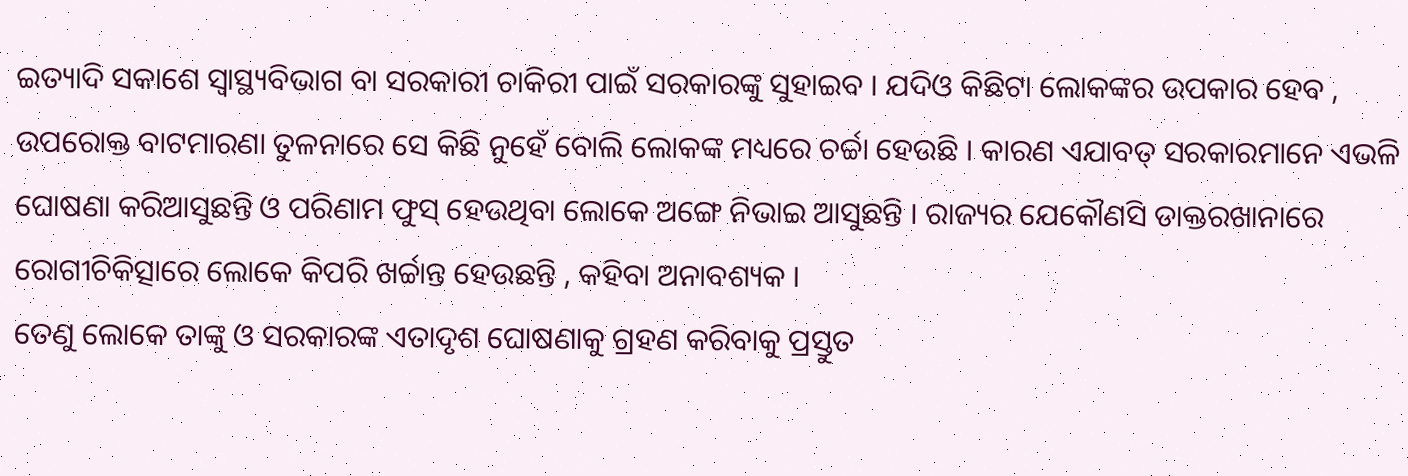ଇତ୍ୟାଦି ସକାଶେ ସ୍ବାସ୍ଥ୍ୟବିଭାଗ ବା ସରକାରୀ ଚାକିରୀ ପାଇଁ ସରକାରଙ୍କୁ ସୁହାଇବ । ଯଦିଓ କିଛିଟା ଲୋକଙ୍କର ଉପକାର ହେବ , ଉପରୋକ୍ତ ବାଟମାରଣା ତୁଳନାରେ ସେ କିଛି ନୁହେଁ ବୋଲି ଲୋକଙ୍କ ମଧ୍ୟରେ ଚର୍ଚ୍ଚା ହେଉଛି । କାରଣ ଏଯାବତ୍ ସରକାରମାନେ ଏଭଳି ଘୋଷଣା କରିଆସୁଛନ୍ତି ଓ ପରିଣାମ ଫୁସ୍ ହେଉଥିବା ଲୋକେ ଅଙ୍ଗେ ନିଭାଇ ଆସୁଛନ୍ତି । ରାଜ୍ୟର ଯେକୌଣସି ଡାକ୍ତରଖାନାରେ ରୋଗୀଚିକିତ୍ସାରେ ଲୋକେ କିପରି ଖର୍ଚ୍ଚାନ୍ତ ହେଉଛନ୍ତି , କହିବା ଅନାବଶ୍ୟକ ।
ତେଣୁ ଲୋକେ ତାଙ୍କୁ ଓ ସରକାରଙ୍କ ଏତାଦୃଶ ଘୋଷଣାକୁ ଗ୍ରହଣ କରିବାକୁ ପ୍ରସ୍ତୁତ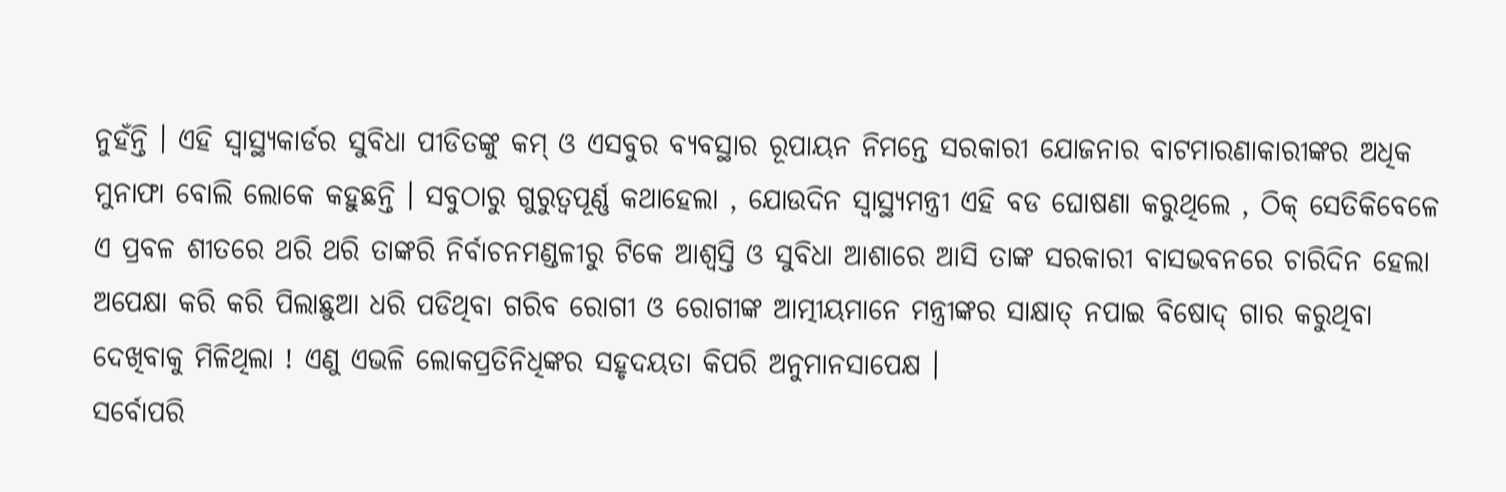ନୁହଁନ୍ତି । ଏହି ସ୍ବାସ୍ଥ୍ୟକାର୍ଡର ସୁବିଧା ପୀଡିତଙ୍କୁ କମ୍ ଓ ଏସବୁର ବ୍ୟବସ୍ଥାର ରୂପାୟନ ନିମନ୍ତେ ସରକାରୀ ଯୋଜନାର ବାଟମାରଣାକାରୀଙ୍କର ଅଧିକ ମୁନାଫା ବୋଲି ଲୋକେ କହୁଛନ୍ତି । ସବୁଠାରୁ ଗୁରୁତ୍ୱପୂର୍ଣ୍ଣ କଥାହେଲା , ଯୋଉଦିନ ସ୍ବାସ୍ଥ୍ୟମନ୍ତ୍ରୀ ଏହି ବଡ ଘୋଷଣା କରୁଥିଲେ , ଠିକ୍ ସେତିକିବେଳେ ଏ ପ୍ରବଳ ଶୀତରେ ଥରି ଥରି ତାଙ୍କରି ନିର୍ବାଚନମଣ୍ଡଳୀରୁ ଟିକେ ଆଶ୍ବସ୍ତି ଓ ସୁବିଧା ଆଶାରେ ଆସି ତାଙ୍କ ସରକାରୀ ବାସଭବନରେ ଚାରିଦିନ ହେଲା ଅପେକ୍ଷା କରି କରି ପିଲାଛୁଆ ଧରି ପଡିଥିବା ଗରିବ ରୋଗୀ ଓ ରୋଗୀଙ୍କ ଆତ୍ମୀୟମାନେ ମନ୍ତ୍ରୀଙ୍କର ସାକ୍ଷାତ୍ ନପାଇ ବିଷୋଦ୍ ଗାର କରୁଥିବା ଦେଖିବାକୁ ମିଳିଥିଲା ! ଏଣୁ ଏଭଳି ଲୋକପ୍ରତିନିଧିଙ୍କର ସହୃଦୟତା କିପରି ଅନୁମାନସାପେକ୍ଷ ।
ସର୍ବୋପରି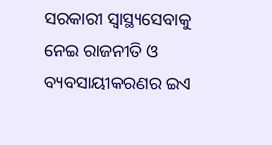ସରକାରୀ ସ୍ବାସ୍ଥ୍ୟସେବାକୁ ନେଇ ରାଜନୀତି ଓ ବ୍ୟବସାୟୀକରଣର ଇଏ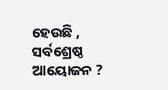ହେଉଛି , ସର୍ବଶ୍ରେଷ୍ଠ ଆୟୋଜନ ?